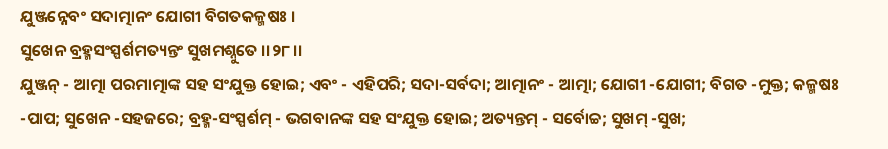ଯୁଞ୍ଜନ୍ନେବଂ ସଦାତ୍ମାନଂ ଯୋଗୀ ବିଗତକଳ୍ମଷଃ ।
ସୁଖେନ ବ୍ରହ୍ମସଂସ୍ପର୍ଶମତ୍ୟନ୍ତଂ ସୁଖମଶ୍ନୁତେ ।।୨୮।।
ଯୁଞ୍ଜନ୍ - ଆତ୍ମା ପରମାତ୍ମାଙ୍କ ସହ ସଂଯୁକ୍ତ ହୋଇ; ଏବଂ - ଏହିପରି; ସଦା-ସର୍ବଦା; ଆତ୍ମାନଂ - ଆତ୍ମା; ଯୋଗୀ -ଯୋଗୀ; ବିଗତ -ମୁକ୍ତ; କଳ୍ମଷଃ -ପାପ; ସୁଖେନ -ସହଜରେ; ବ୍ରହ୍ମ-ସଂସ୍ପର୍ଶମ୍ - ଭଗବାନଙ୍କ ସହ ସଂଯୁକ୍ତ ହୋଇ; ଅତ୍ୟନ୍ତମ୍ - ସର୍ବୋଚ୍ଚ; ସୁଖମ୍ -ସୁଖ;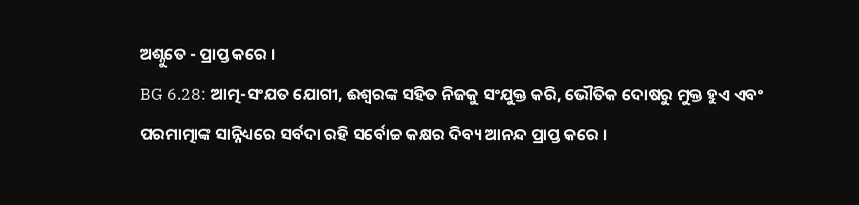ଅଶ୍ନୁତେ - ପ୍ରାପ୍ତ କରେ ।
BG 6.28: ଆତ୍ମ-ସଂଯତ ଯୋଗୀ, ଈଶ୍ୱରଙ୍କ ସହିତ ନିଜକୁ ସଂଯୁକ୍ତ କରି, ଭୌତିକ ଦୋଷରୁ ମୁକ୍ତ ହୁଏ ଏବଂ ପରମାତ୍ମାଙ୍କ ସାନ୍ନିଧ୍ୟରେ ସର୍ବଦା ରହି ସର୍ବୋଚ୍ଚ କକ୍ଷର ଦିବ୍ୟ ଆନନ୍ଦ ପ୍ରାପ୍ତ କରେ ।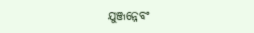ଯୁଞ୍ଜନ୍ନେବଂ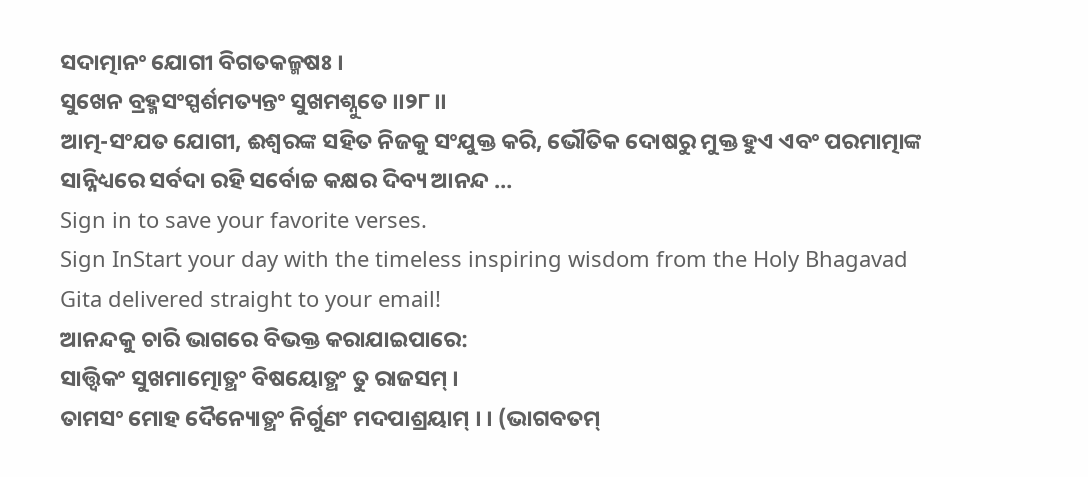ସଦାତ୍ମାନଂ ଯୋଗୀ ବିଗତକଳ୍ମଷଃ ।
ସୁଖେନ ବ୍ରହ୍ମସଂସ୍ପର୍ଶମତ୍ୟନ୍ତଂ ସୁଖମଶ୍ନୁତେ ।।୨୮।।
ଆତ୍ମ-ସଂଯତ ଯୋଗୀ, ଈଶ୍ୱରଙ୍କ ସହିତ ନିଜକୁ ସଂଯୁକ୍ତ କରି, ଭୌତିକ ଦୋଷରୁ ମୁକ୍ତ ହୁଏ ଏବଂ ପରମାତ୍ମାଙ୍କ ସାନ୍ନିଧ୍ୟରେ ସର୍ବଦା ରହି ସର୍ବୋଚ୍ଚ କକ୍ଷର ଦିବ୍ୟ ଆନନ୍ଦ …
Sign in to save your favorite verses.
Sign InStart your day with the timeless inspiring wisdom from the Holy Bhagavad Gita delivered straight to your email!
ଆନନ୍ଦକୁ ଚାରି ଭାଗରେ ବିଭକ୍ତ କରାଯାଇପାରେ:
ସାତ୍ତ୍ୱିକଂ ସୁଖମାତ୍ମୋତ୍ଥଂ ବିଷୟୋତ୍ଥଂ ତୁ ରାଜସମ୍ ।
ତାମସଂ ମୋହ ଦୈନ୍ୟୋତ୍ଥଂ ନିର୍ଗୁଣଂ ମଦପାଶ୍ରୟାମ୍ । । (ଭାଗବତମ୍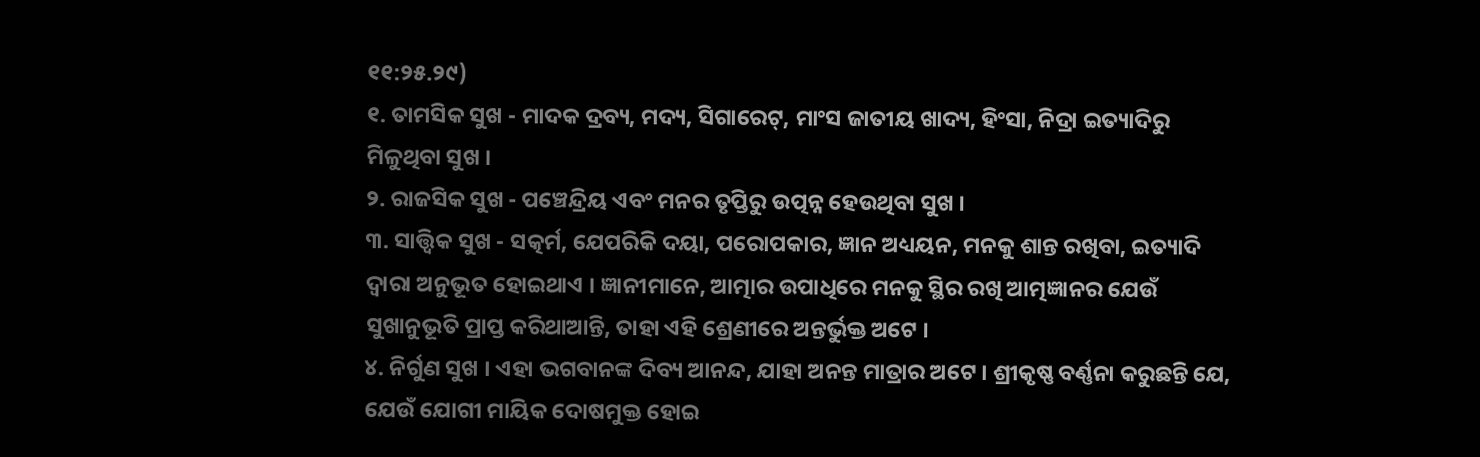୧୧:୨୫.୨୯)
୧. ତାମସିକ ସୁଖ - ମାଦକ ଦ୍ରବ୍ୟ, ମଦ୍ୟ, ସିଗାରେଟ୍, ମାଂସ ଜାତୀୟ ଖାଦ୍ୟ, ହିଂସା, ନିଦ୍ରା ଇତ୍ୟାଦିରୁ ମିଳୁଥିବା ସୁଖ ।
୨. ରାଜସିକ ସୁଖ - ପଞ୍ଚେନ୍ଦ୍ରିୟ ଏବଂ ମନର ତୃପ୍ତିରୁ ଉତ୍ପନ୍ନ ହେଉଥିବା ସୁଖ ।
୩. ସାତ୍ତ୍ୱିକ ସୁଖ - ସତ୍କର୍ମ, ଯେପରିକି ଦୟା, ପରୋପକାର, ଜ୍ଞାନ ଅଧ୍ୟୟନ, ମନକୁ ଶାନ୍ତ ରଖିବା, ଇତ୍ୟାଦି ଦ୍ୱାରା ଅନୁଭୂତ ହୋଇଥାଏ । ଜ୍ଞାନୀମାନେ, ଆତ୍ମାର ଉପାଧିରେ ମନକୁ ସ୍ଥିର ରଖି ଆତ୍ମଜ୍ଞାନର ଯେଉଁ ସୁଖାନୁଭୂତି ପ୍ରାପ୍ତ କରିଥାଆନ୍ତି, ତାହା ଏହି ଶ୍ରେଣୀରେ ଅନ୍ତର୍ଭୁକ୍ତ ଅଟେ ।
୪. ନିର୍ଗୁଣ ସୁଖ । ଏହା ଭଗବାନଙ୍କ ଦିବ୍ୟ ଆନନ୍ଦ, ଯାହା ଅନନ୍ତ ମାତ୍ରାର ଅଟେ । ଶ୍ରୀକୃଷ୍ଣ ବର୍ଣ୍ଣନା କରୁଛନ୍ତି ଯେ, ଯେଉଁ ଯୋଗୀ ମାୟିକ ଦୋଷମୁକ୍ତ ହୋଇ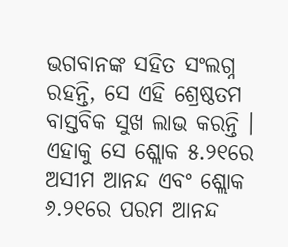ଭଗବାନଙ୍କ ସହିତ ସଂଲଗ୍ନ ରହନ୍ତି, ସେ ଏହି ଶ୍ରେଷ୍ଠତମ ବାସ୍ତବିକ ସୁଖ ଲାଭ କରନ୍ତି । ଏହାକୁ ସେ ଶ୍ଲୋକ ୫.୨୧ରେ ଅସୀମ ଆନନ୍ଦ ଏବଂ ଶ୍ଲୋକ ୬.୨୧ରେ ପରମ ଆନନ୍ଦ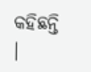କହିଛନ୍ତି ।